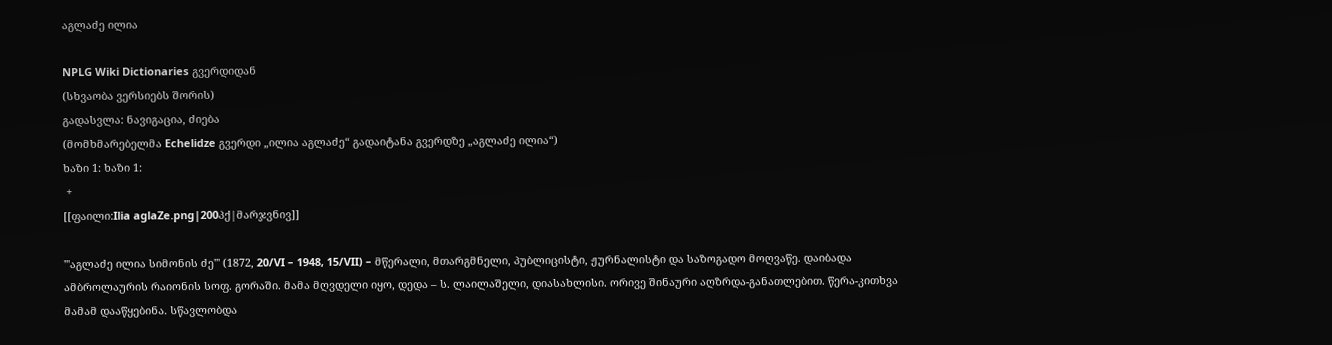აგლაძე ილია

NPLG Wiki Dictionaries გვერდიდან
(სხვაობა ვერსიებს შორის)
გადასვლა: ნავიგაცია, ძიება
(მომხმარებელმა Echelidze გვერდი „ილია აგლაძე“ გადაიტანა გვერდზე „აგლაძე ილია“)
ხაზი 1: ხაზი 1:
 +
[[ფაილი:Ilia aglaZe.png|200პქ|მარჯვნივ]]

'''აგლაძე ილია სიმონის ძე''' (1872, 20/VI – 1948, 15/VII) – მწერალი, მთარგმნელი, პუბლიცისტი, ჟურნალისტი და საზოგადო მოღვაწე. დაიბადა ამბროლაურის რაიონის სოფ. გორაში. მამა მღვდელი იყო, დედა – ს. ლაილაშელი, დიასახლისი. ორივე შინაური აღზრდა-განათლებით. წერა-კითხვა მამამ დააწყებინა. სწავლობდა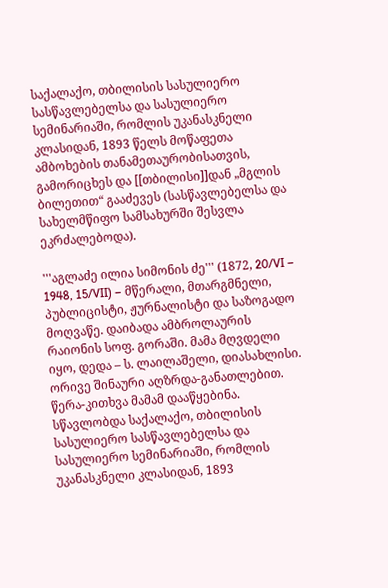საქალაქო, თბილისის სასულიერო სასწავლებელსა და სასულიერო სემინარიაში, რომლის უკანასკნელი კლასიდან, 1893 წელს მოწაფეთა ამბოხების თანამეთაურობისათვის, გამორიცხეს და [[თბილისი]]დან „მგლის ბილეთით“ გააძევეს (სასწავლებელსა და სახელმწიფო სამსახურში შესვლა ეკრძალებოდა).

'''აგლაძე ილია სიმონის ძე''' (1872, 20/VI – 1948, 15/VII) – მწერალი, მთარგმნელი, პუბლიცისტი, ჟურნალისტი და საზოგადო მოღვაწე. დაიბადა ამბროლაურის რაიონის სოფ. გორაში. მამა მღვდელი იყო, დედა – ს. ლაილაშელი, დიასახლისი. ორივე შინაური აღზრდა-განათლებით. წერა-კითხვა მამამ დააწყებინა. სწავლობდა საქალაქო, თბილისის სასულიერო სასწავლებელსა და სასულიერო სემინარიაში, რომლის უკანასკნელი კლასიდან, 1893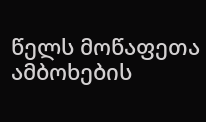წელს მოწაფეთა ამბოხების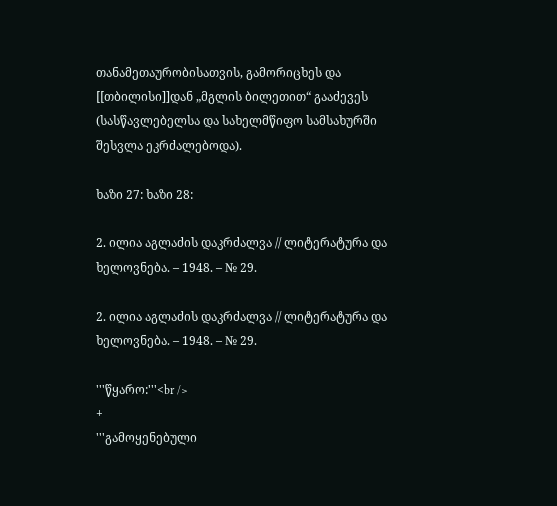თანამეთაურობისათვის, გამორიცხეს და [[თბილისი]]დან „მგლის ბილეთით“ გააძევეს (სასწავლებელსა და სახელმწიფო სამსახურში შესვლა ეკრძალებოდა).

ხაზი 27: ხაზი 28:

2. ილია აგლაძის დაკრძალვა // ლიტერატურა და ხელოვნება. – 1948. – № 29.

2. ილია აგლაძის დაკრძალვა // ლიტერატურა და ხელოვნება. – 1948. – № 29.

'''წყარო:'''<br />
+
'''გამოყენებული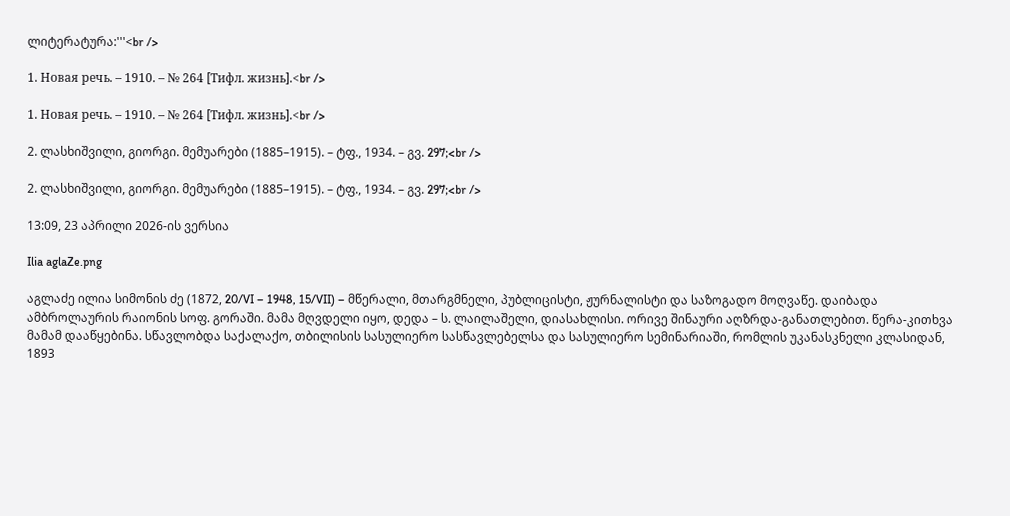ლიტერატურა:'''<br />

1. Новая речь. – 1910. – № 264 [Тифл. жизнь].<br />

1. Новая речь. – 1910. – № 264 [Тифл. жизнь].<br />

2. ლასხიშვილი, გიორგი. მემუარები (1885–1915). – ტფ., 1934. – გვ. 297;<br />

2. ლასხიშვილი, გიორგი. მემუარები (1885–1915). – ტფ., 1934. – გვ. 297;<br />

13:09, 23 აპრილი 2026-ის ვერსია

Ilia aglaZe.png

აგლაძე ილია სიმონის ძე (1872, 20/VI – 1948, 15/VII) – მწერალი, მთარგმნელი, პუბლიცისტი, ჟურნალისტი და საზოგადო მოღვაწე. დაიბადა ამბროლაურის რაიონის სოფ. გორაში. მამა მღვდელი იყო, დედა – ს. ლაილაშელი, დიასახლისი. ორივე შინაური აღზრდა-განათლებით. წერა-კითხვა მამამ დააწყებინა. სწავლობდა საქალაქო, თბილისის სასულიერო სასწავლებელსა და სასულიერო სემინარიაში, რომლის უკანასკნელი კლასიდან, 1893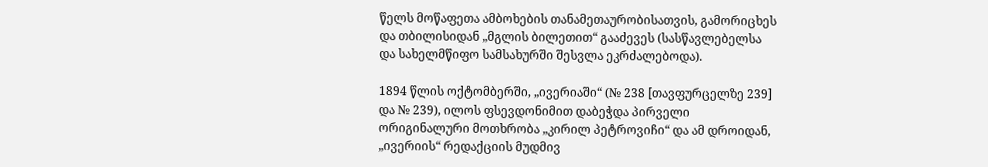წელს მოწაფეთა ამბოხების თანამეთაურობისათვის, გამორიცხეს და თბილისიდან „მგლის ბილეთით“ გააძევეს (სასწავლებელსა და სახელმწიფო სამსახურში შესვლა ეკრძალებოდა).

1894 წლის ოქტომბერში, „ივერიაში“ (№ 238 [თავფურცელზე 239] და № 239), ილოს ფსევდონიმით დაბეჭდა პირველი ორიგინალური მოთხრობა „კირილ პეტროვიჩი“ და ამ დროიდან, „ივერიის“ რედაქციის მუდმივ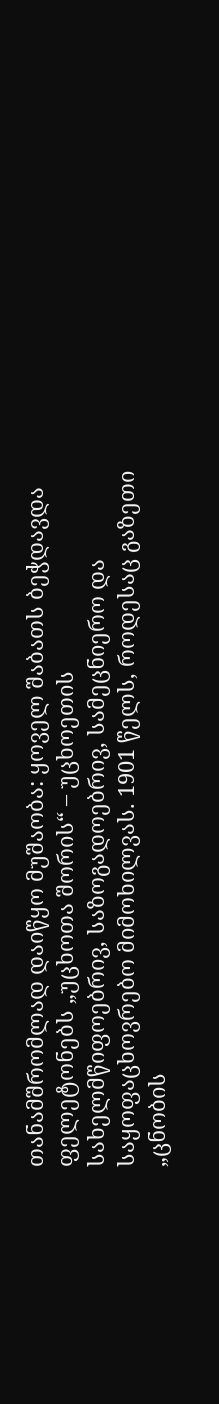თანამშრომლად დაიწყო მუშაობა: ყოველ შაბათს ბეჭდავდა ფელეტონებს „უცხოთა შორის“ – უცხოეთის სახელმწიფოებრივ, საზოგადოებრივ, სამეცნიერო და საყოფაცხოვრებო მიმოხილვას. 1901 წელს, როდესაც გაზეთი „ცნობის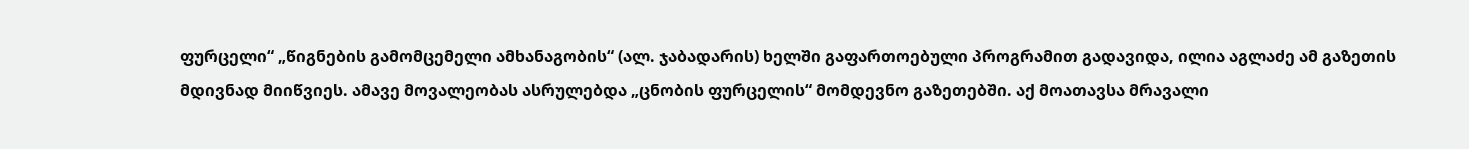ფურცელი“ „წიგნების გამომცემელი ამხანაგობის“ (ალ. ჯაბადარის) ხელში გაფართოებული პროგრამით გადავიდა, ილია აგლაძე ამ გაზეთის მდივნად მიიწვიეს. ამავე მოვალეობას ასრულებდა „ცნობის ფურცელის“ მომდევნო გაზეთებში. აქ მოათავსა მრავალი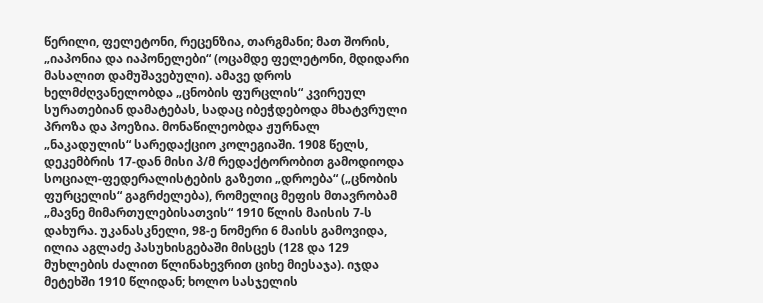წერილი, ფელეტონი, რეცენზია, თარგმანი; მათ შორის, „იაპონია და იაპონელები“ (ოცამდე ფელეტონი, მდიდარი მასალით დამუშავებული). ამავე დროს ხელმძღვანელობდა „ცნობის ფურცლის“ კვირეულ სურათებიან დამატებას, სადაც იბეჭდებოდა მხატვრული პროზა და პოეზია. მონაწილეობდა ჟურნალ „ნაკადულის“ სარედაქციო კოლეგიაში. 1908 წელს, დეკემბრის 17-დან მისი პ/მ რედაქტორობით გამოდიოდა სოციალ-ფედერალისტების გაზეთი „დროება“ („ცნობის ფურცელის“ გაგრძელება), რომელიც მეფის მთავრობამ „მავნე მიმართულებისათვის“ 1910 წლის მაისის 7-ს დახურა. უკანასკნელი, 98-ე ნომერი 6 მაისს გამოვიდა, ილია აგლაძე პასუხისგებაში მისცეს (128 და 129 მუხლების ძალით წლინახევრით ციხე მიესაჯა). იჯდა მეტეხში 1910 წლიდან; ხოლო სასჯელის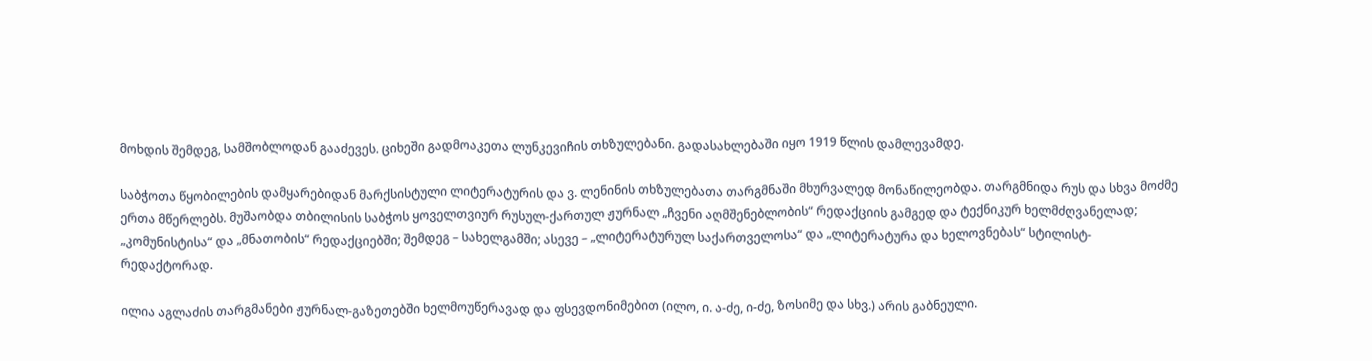მოხდის შემდეგ, სამშობლოდან გააძევეს. ციხეში გადმოაკეთა ლუნკევიჩის თხზულებანი. გადასახლებაში იყო 1919 წლის დამლევამდე.

საბჭოთა წყობილების დამყარებიდან მარქსისტული ლიტერატურის და ვ. ლენინის თხზულებათა თარგმნაში მხურვალედ მონაწილეობდა. თარგმნიდა რუს და სხვა მოძმე ერთა მწერლებს. მუშაობდა თბილისის საბჭოს ყოველთვიურ რუსულ-ქართულ ჟურნალ „ჩვენი აღმშენებლობის“ რედაქციის გამგედ და ტექნიკურ ხელმძღვანელად; „კომუნისტისა“ და „მნათობის“ რედაქციებში; შემდეგ – სახელგამში; ასევე – „ლიტერატურულ საქართველოსა“ და „ლიტერატურა და ხელოვნებას“ სტილისტ-რედაქტორად.

ილია აგლაძის თარგმანები ჟურნალ-გაზეთებში ხელმოუწერავად და ფსევდონიმებით (ილო, ი. ა-ძე, ი-ძე, ზოსიმე და სხვ.) არის გაბნეული.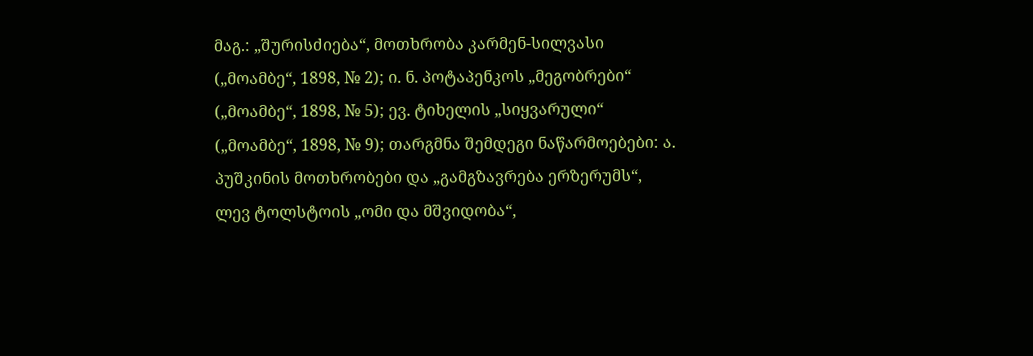მაგ.: „შურისძიება“, მოთხრობა კარმენ-სილვასი („მოამბე“, 1898, № 2); ი. ნ. პოტაპენკოს „მეგობრები“ („მოამბე“, 1898, № 5); ევ. ტიხელის „სიყვარული“ („მოამბე“, 1898, № 9); თარგმნა შემდეგი ნაწარმოებები: ა. პუშკინის მოთხრობები და „გამგზავრება ერზერუმს“, ლევ ტოლსტოის „ომი და მშვიდობა“,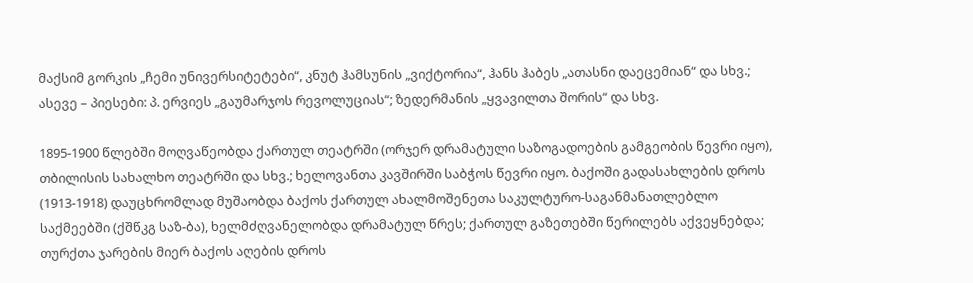მაქსიმ გორკის „ჩემი უნივერსიტეტები“, კნუტ ჰამსუნის „ვიქტორია“, ჰანს ჰაბეს „ათასნი დაეცემიან“ და სხვ.; ასევე – პიესები: პ. ერვიეს „გაუმარჯოს რევოლუციას“; ზედერმანის „ყვავილთა შორის“ და სხვ.

1895-1900 წლებში მოღვაწეობდა ქართულ თეატრში (ორჯერ დრამატული საზოგადოების გამგეობის წევრი იყო), თბილისის სახალხო თეატრში და სხვ.; ხელოვანთა კავშირში საბჭოს წევრი იყო. ბაქოში გადასახლების დროს (1913-1918) დაუცხრომლად მუშაობდა ბაქოს ქართულ ახალმოშენეთა საკულტურო-საგანმანათლებლო საქმეებში (ქშწკგ საზ-ბა), ხელმძღვანელობდა დრამატულ წრეს; ქართულ გაზეთებში წერილებს აქვეყნებდა; თურქთა ჯარების მიერ ბაქოს აღების დროს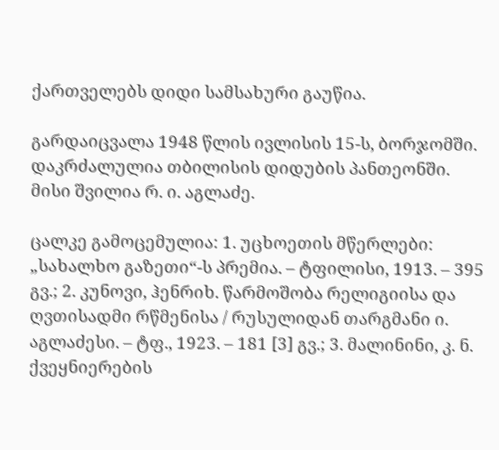ქართველებს დიდი სამსახური გაუწია.

გარდაიცვალა 1948 წლის ივლისის 15-ს, ბორჯომში. დაკრძალულია თბილისის დიდუბის პანთეონში. მისი შვილია რ. ი. აგლაძე.

ცალკე გამოცემულია: 1. უცხოეთის მწერლები: „სახალხო გაზეთი“-ს პრემია. – ტფილისი, 1913. – 395 გვ.; 2. კუნოვი, ჰენრიხ. წარმოშობა რელიგიისა და ღვთისადმი რწმენისა / რუსულიდან თარგმანი ი. აგლაძესი. – ტფ., 1923. – 181 [3] გვ.; 3. მალინინი, კ. ნ. ქვეყნიერების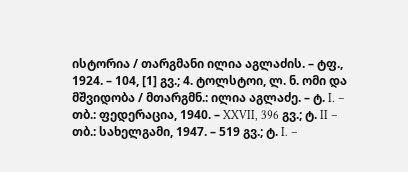ისტორია / თარგმანი ილია აგლაძის. – ტფ., 1924. – 104, [1] გვ.; 4. ტოლსტოი, ლ. ნ. ომი და მშვიდობა / მთარგმნ.: ილია აგლაძე. – ტ. I. – თბ.: ფედერაცია, 1940. – XXVII, 396 გვ.; ტ. II – თბ.: სახელგამი, 1947. – 519 გვ.; ტ. I. –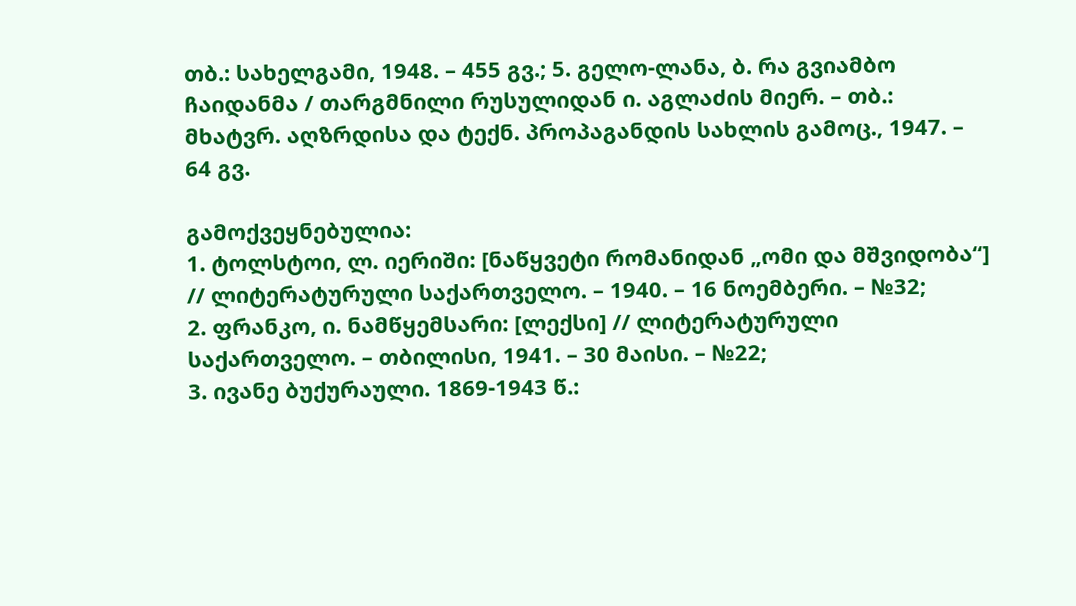თბ.: სახელგამი, 1948. – 455 გვ.; 5. გელო-ლანა, ბ. რა გვიამბო ჩაიდანმა / თარგმნილი რუსულიდან ი. აგლაძის მიერ. – თბ.: მხატვრ. აღზრდისა და ტექნ. პროპაგანდის სახლის გამოც., 1947. – 64 გვ.

გამოქვეყნებულია:
1. ტოლსტოი, ლ. იერიში: [ნაწყვეტი რომანიდან „ომი და მშვიდობა“] // ლიტერატურული საქართველო. – 1940. – 16 ნოემბერი. – №32;
2. ფრანკო, ი. ნამწყემსარი: [ლექსი] // ლიტერატურული საქართველო. – თბილისი, 1941. – 30 მაისი. – №22;
3. ივანე ბუქურაული. 1869-1943 წ.: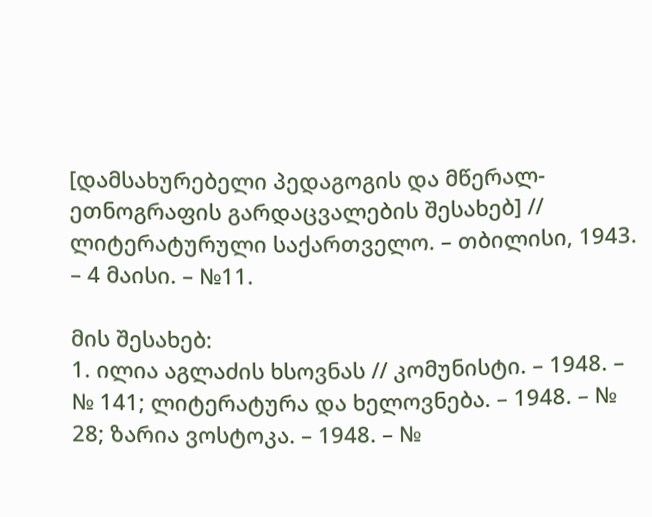[დამსახურებელი პედაგოგის და მწერალ-ეთნოგრაფის გარდაცვალების შესახებ] // ლიტერატურული საქართველო. – თბილისი, 1943. – 4 მაისი. – №11.

მის შესახებ:
1. ილია აგლაძის ხსოვნას // კომუნისტი. – 1948. – № 141; ლიტერატურა და ხელოვნება. – 1948. – № 28; ზარია ვოსტოკა. – 1948. – №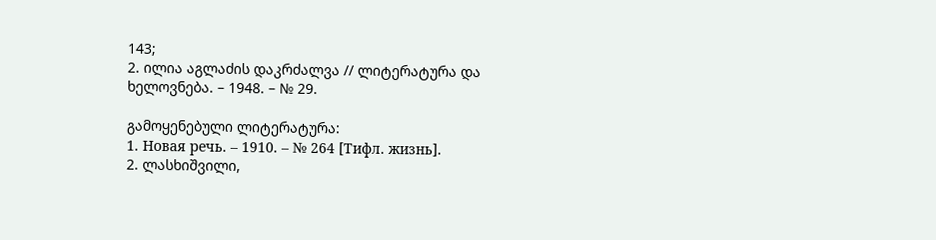143;
2. ილია აგლაძის დაკრძალვა // ლიტერატურა და ხელოვნება. – 1948. – № 29.

გამოყენებული ლიტერატურა:
1. Новая речь. – 1910. – № 264 [Тифл. жизнь].
2. ლასხიშვილი,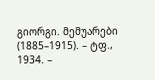გიორგი. მემუარები (1885–1915). – ტფ., 1934. –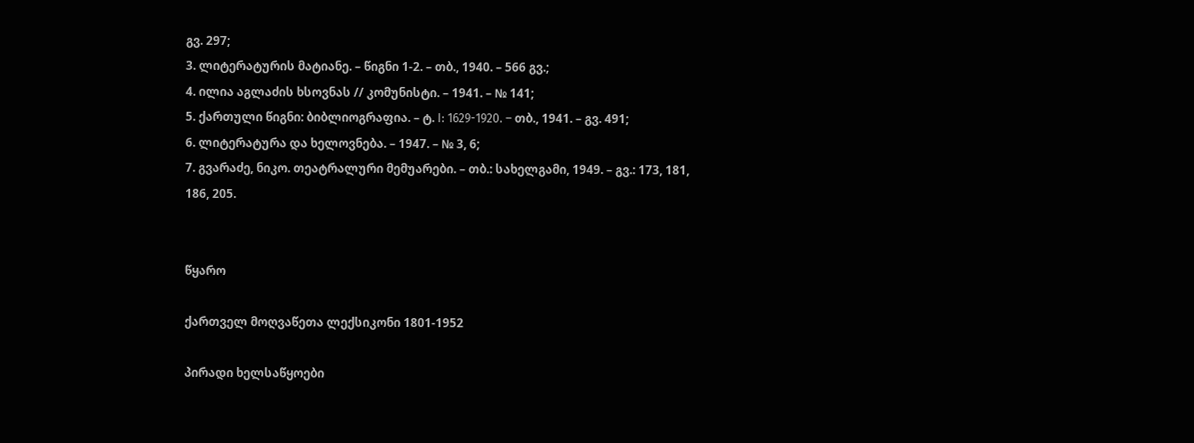გვ. 297;
3. ლიტერატურის მატიანე. – წიგნი 1-2. – თბ., 1940. – 566 გვ.;
4. ილია აგლაძის ხსოვნას // კომუნისტი. – 1941. – № 141;
5. ქართული წიგნი: ბიბლიოგრაფია. – ტ. I: 1629-1920. – თბ., 1941. – გვ. 491;
6. ლიტერატურა და ხელოვნება. – 1947. – № 3, 6;
7. გვარაძე, ნიკო. თეატრალური მემუარები. – თბ.: სახელგამი, 1949. – გვ.: 173, 181, 186, 205.


წყარო

ქართველ მოღვაწეთა ლექსიკონი 1801-1952

პირადი ხელსაწყოები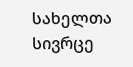სახელთა სივრცე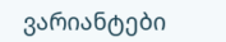ვარიანტები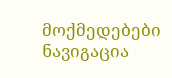მოქმედებები
ნავიგაცია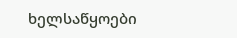ხელსაწყოები